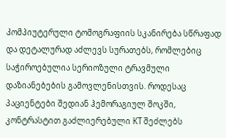Კომპიუტერული ტომოგრაფიის სკანირება სწრაფად და დეტალურად აძლევს სურათებს, რომლებიც საჭიროებულია სერიოზული ტრავმული დაზიანებების გამოვლენისთვის. როდესაც პაციენტები შედიან ჰემორაგიულ შოკში, კონტრასტით გაძლიერებული КТ შეძლებს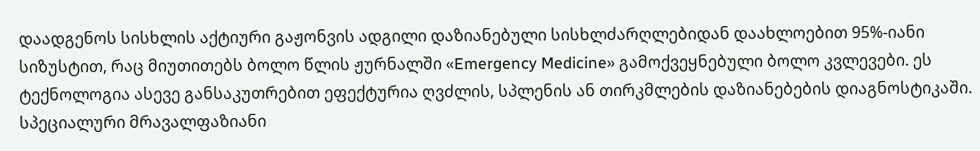დაადგენოს სისხლის აქტიური გაჟონვის ადგილი დაზიანებული სისხლძარღლებიდან დაახლოებით 95%-იანი სიზუსტით, რაც მიუთითებს ბოლო წლის ჟურნალში «Emergency Medicine» გამოქვეყნებული ბოლო კვლევები. ეს ტექნოლოგია ასევე განსაკუთრებით ეფექტურია ღვძლის, სპლენის ან თირკმლების დაზიანებების დიაგნოსტიკაში. სპეციალური მრავალფაზიანი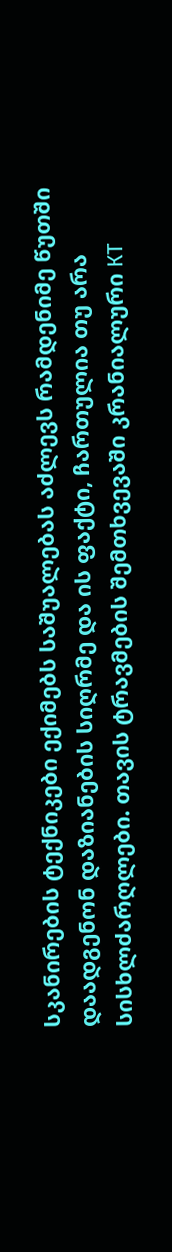სკანირების ტექნიკები ექიმებს საშუალებას აძლევს რამდენიმე წუთში დაადგენონ დაზიანების სიღრმე და ის ფაქტი, ჩართულია თუ არა სისხლძარღლები. თავის ტრავმების შემთხვევაში კრანიალური КТ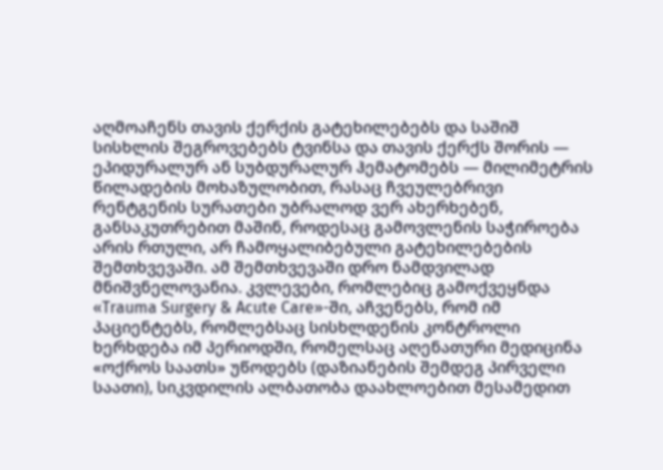აღმოაჩენს თავის ქერქის გატეხილებებს და საშიშ სისხლის შეგროვებებს ტვინსა და თავის ქერქს შორის — ეპიდურალურ ან სუბდურალურ ჰემატომებს — მილიმეტრის წილადების მოხაზულობით, რასაც ჩვეულებრივი რენტგენის სურათები უბრალოდ ვერ ახერხებენ, განსაკუთრებით მაშინ, როდესაც გამოვლენის საჭიროება არის რთული, არ ჩამოყალიბებული გატეხილებების შემთხვევაში. ამ შემთხვევაში დრო ნამდვილად მნიშვნელოვანია. კვლევები, რომლებიც გამოქვეყნდა «Trauma Surgery & Acute Care»-ში, აჩვენებს, რომ იმ პაციენტებს, რომლებსაც სისხლდენის კონტროლი ხერხდება იმ პერიოდში, რომელსაც აღენათური მედიცინა «ოქროს საათს» უწოდებს (დაზიანების შემდეგ პირველი საათი), სიკვდილის ალბათობა დაახლოებით მესამედით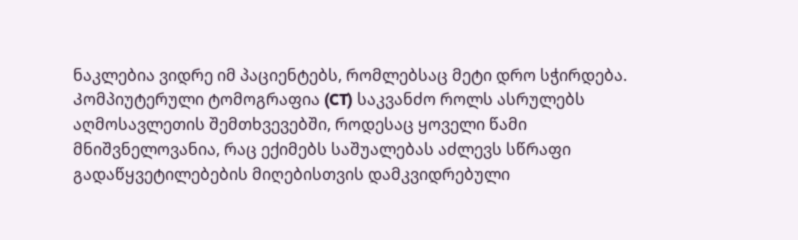ნაკლებია ვიდრე იმ პაციენტებს, რომლებსაც მეტი დრო სჭირდება.
Კომპიუტერული ტომოგრაფია (CT) საკვანძო როლს ასრულებს აღმოსავლეთის შემთხვევებში, როდესაც ყოველი წამი მნიშვნელოვანია, რაც ექიმებს საშუალებას აძლევს სწრაფი გადაწყვეტილებების მიღებისთვის დამკვიდრებული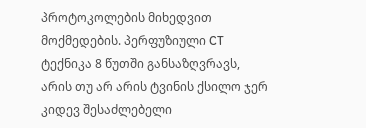პროტოკოლების მიხედვით მოქმედების. პერფუზიული CT ტექნიკა 8 წუთში განსაზღვრავს, არის თუ არ არის ტვინის ქსილო ჯერ კიდევ შესაძლებელი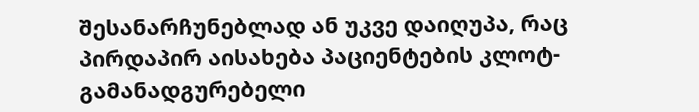შესანარჩუნებლად ან უკვე დაიღუპა, რაც პირდაპირ აისახება პაციენტების კლოტ-გამანადგურებელი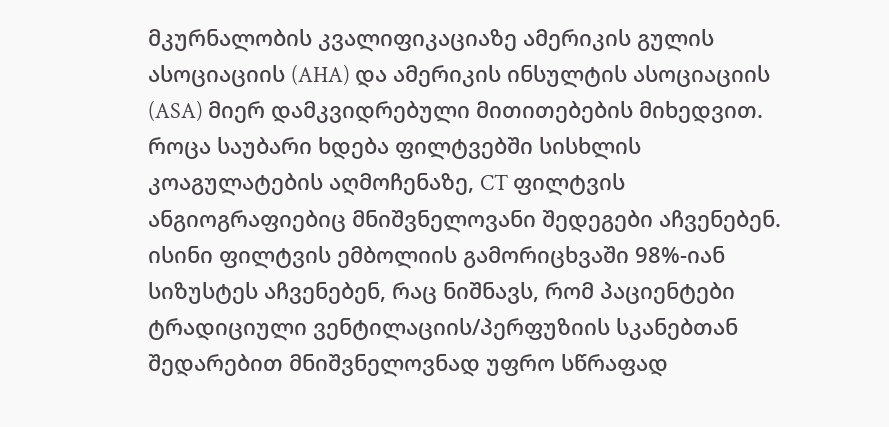მკურნალობის კვალიფიკაციაზე ამერიკის გულის ასოციაციის (AHA) და ამერიკის ინსულტის ასოციაციის (ASA) მიერ დამკვიდრებული მითითებების მიხედვით. როცა საუბარი ხდება ფილტვებში სისხლის კოაგულატების აღმოჩენაზე, CT ფილტვის ანგიოგრაფიებიც მნიშვნელოვანი შედეგები აჩვენებენ. ისინი ფილტვის ემბოლიის გამორიცხვაში 98%-იან სიზუსტეს აჩვენებენ, რაც ნიშნავს, რომ პაციენტები ტრადიციული ვენტილაციის/პერფუზიის სკანებთან შედარებით მნიშვნელოვნად უფრო სწრაფად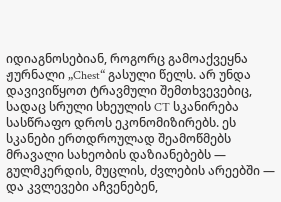იდიაგნოსებიან, როგორც გამოაქვეყნა ჟურნალი „Chest“ გასული წელს. არ უნდა დავივიწყოთ ტრავმული შემთხვევებიც, სადაც სრული სხეულის CT სკანირება სასწრაფო დროს ეკონომიზირებს. ეს სკანები ერთდროულად შეამოწმებს მრავალი სახეობის დაზიანებებს — გულმკერდის, მუცლის, ძვლების არეებში — და კვლევები აჩვენებენ,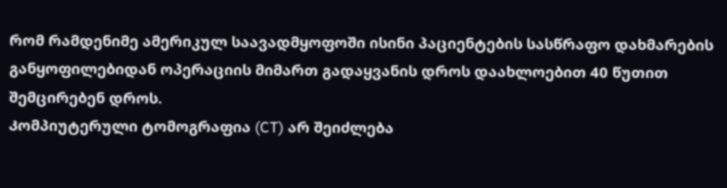რომ რამდენიმე ამერიკულ საავადმყოფოში ისინი პაციენტების სასწრაფო დახმარების განყოფილებიდან ოპერაციის მიმართ გადაყვანის დროს დაახლოებით 40 წუთით შემცირებენ დროს.
Კომპიუტერული ტომოგრაფია (CT) არ შეიძლება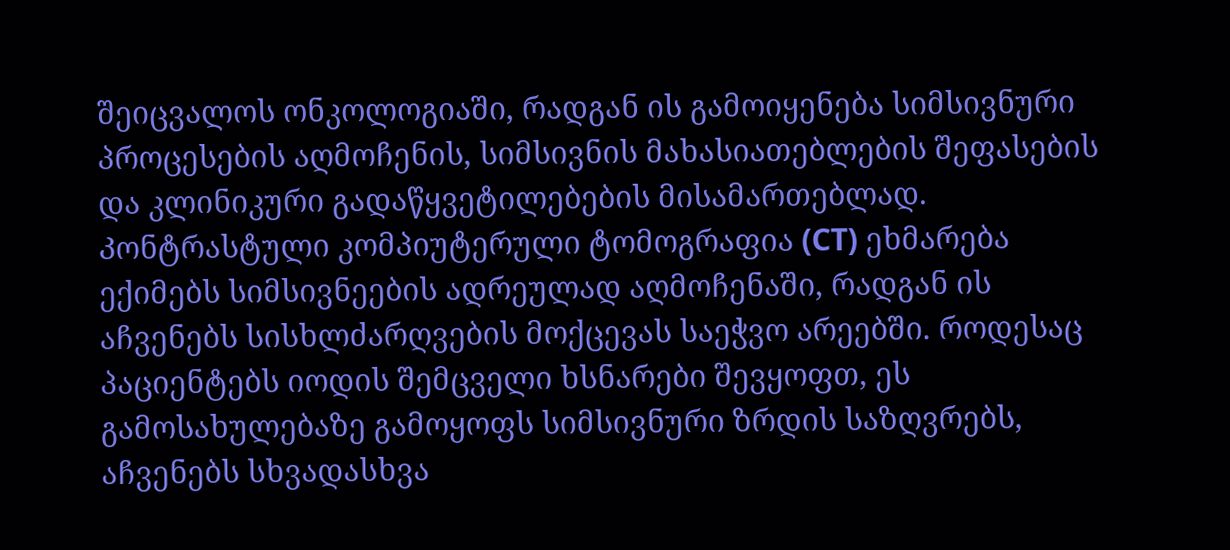შეიცვალოს ონკოლოგიაში, რადგან ის გამოიყენება სიმსივნური პროცესების აღმოჩენის, სიმსივნის მახასიათებლების შეფასების და კლინიკური გადაწყვეტილებების მისამართებლად.
Კონტრასტული კომპიუტერული ტომოგრაფია (CT) ეხმარება ექიმებს სიმსივნეების ადრეულად აღმოჩენაში, რადგან ის აჩვენებს სისხლძარღვების მოქცევას საეჭვო არეებში. როდესაც პაციენტებს იოდის შემცველი ხსნარები შევყოფთ, ეს გამოსახულებაზე გამოყოფს სიმსივნური ზრდის საზღვრებს, აჩვენებს სხვადასხვა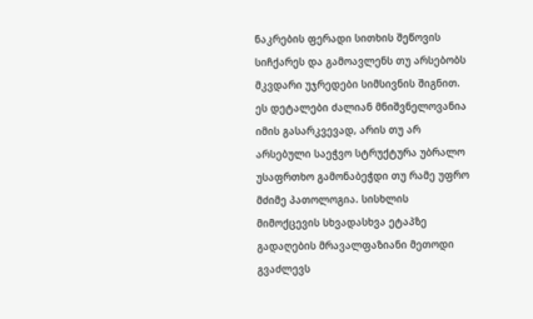ნაკრების ფერადი სითხის შეწოვის სიჩქარეს და გამოავლენს თუ არსებობს მკვდარი უჯრედები სიმსივნის შიგნით. ეს დეტალები ძალიან მნიშვნელოვანია იმის გასარკვევად, არის თუ არ არსებული საეჭვო სტრუქტურა უბრალო უსაფრთხო გამონაბეჭდი თუ რამე უფრო მძიმე პათოლოგია. სისხლის მიმოქცევის სხვადასხვა ეტაპზე გადაღების მრავალფაზიანი მეთოდი გვაძლევს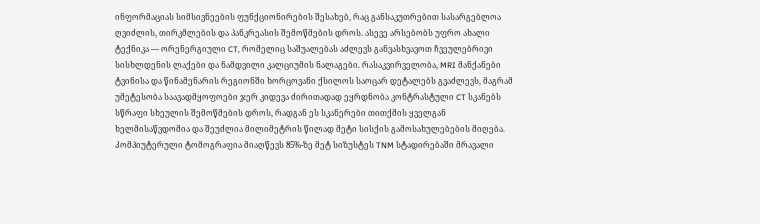ინფორმაციას სიმსივნეების ფუნქციონირების შესახებ, რაც განსაკუთრებით სასარგებლოა ღვიძლის, თირკმლების და პანკრეასის შემოწმების დროს. ასევე არსებობს უფრო ახალი ტექნიკა — ორენერგიული CT, რომელიც საშუალებას აძლევს განვასხვავოთ ჩვეულებრივი სისხლდენის ლაქები და ნამდვილი კალციუმის ნალაგები. რასაკვირველობა, MRI მანქანები ტვინისა და წინამენარის რეგიონში ხორცოვანი ქსილოს საოცარ დეტალებს გვაძლევს, მაგრამ უმეტესობა საავადმყოფოები ჯერ კიდევა ძირითადად ეყრდნობა კონტრასტული CT სკანებს სწრაფი სხეულის შემოწმების დროს, რადგან ეს სკანერები თითქმის ყველგან ხელმისაწვდომია და შეუძლია მილიმეტრის წილად მეტი სისქის გამოსახულებების მიღება.
Კომპიუტერული ტომოგრაფია მიაღწევს 85%-ზე მეტ სიზუსტეს TNM სტადირებაში მრავალი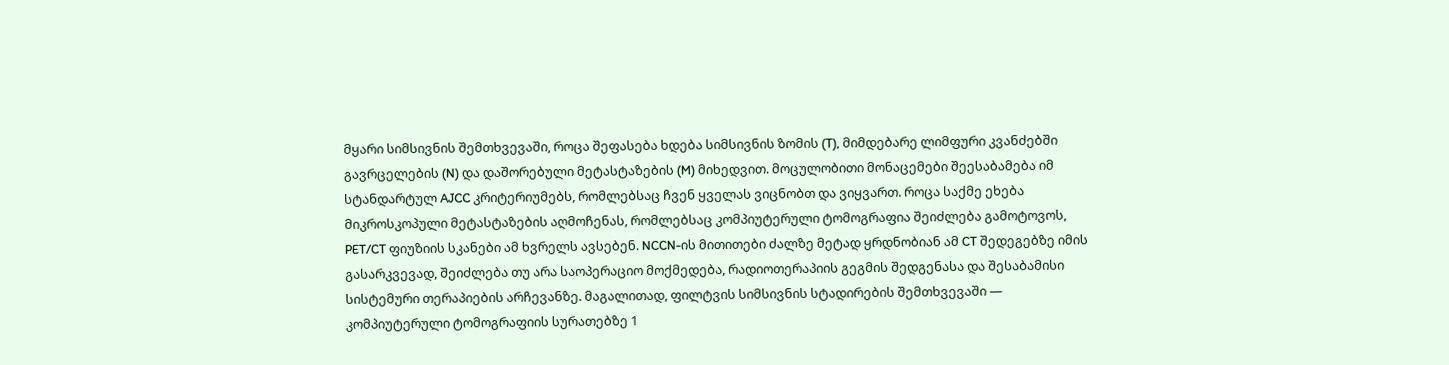მყარი სიმსივნის შემთხვევაში, როცა შეფასება ხდება სიმსივნის ზომის (T), მიმდებარე ლიმფური კვანძებში გავრცელების (N) და დაშორებული მეტასტაზების (M) მიხედვით. მოცულობითი მონაცემები შეესაბამება იმ სტანდარტულ AJCC კრიტერიუმებს, რომლებსაც ჩვენ ყველას ვიცნობთ და ვიყვართ. როცა საქმე ეხება მიკროსკოპული მეტასტაზების აღმოჩენას, რომლებსაც კომპიუტერული ტომოგრაფია შეიძლება გამოტოვოს, PET/CT ფიუზიის სკანები ამ ხვრელს ავსებენ. NCCN-ის მითითები ძალზე მეტად ყრდნობიან ამ CT შედეგებზე იმის გასარკვევად, შეიძლება თუ არა საოპერაციო მოქმედება, რადიოთერაპიის გეგმის შედგენასა და შესაბამისი სისტემური თერაპიების არჩევანზე. მაგალითად, ფილტვის სიმსივნის სტადირების შემთხვევაში — კომპიუტერული ტომოგრაფიის სურათებზე 1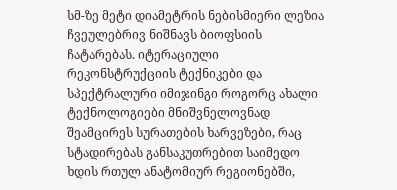სმ-ზე მეტი დიამეტრის ნებისმიერი ლეზია ჩვეულებრივ ნიშნავს ბიოფსიის ჩატარებას. იტერაციული რეკონსტრუქციის ტექნიკები და სპექტრალური იმიჯინგი როგორც ახალი ტექნოლოგიები მნიშვნელოვნად შეამცირეს სურათების ხარვეზები, რაც სტადირებას განსაკუთრებით საიმედო ხდის რთულ ანატომიურ რეგიონებში,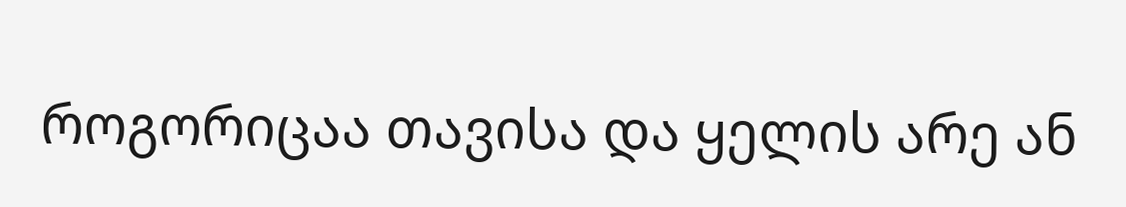როგორიცაა თავისა და ყელის არე ან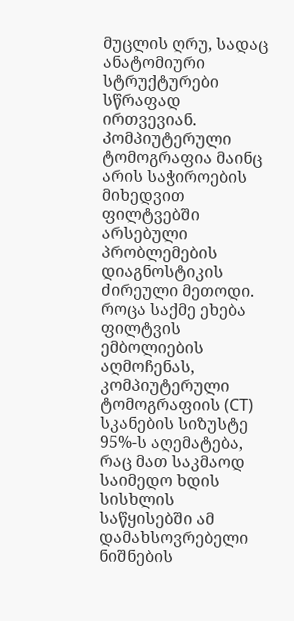მუცლის ღრუ, სადაც ანატომიური სტრუქტურები სწრაფად ირთვევიან.
Კომპიუტერული ტომოგრაფია მაინც არის საჭიროების მიხედვით ფილტვებში არსებული პრობლემების დიაგნოსტიკის ძირეული მეთოდი. როცა საქმე ეხება ფილტვის ემბოლიების აღმოჩენას, კომპიუტერული ტომოგრაფიის (CT) სკანების სიზუსტე 95%-ს აღემატება, რაც მათ საკმაოდ საიმედო ხდის სისხლის საწყისებში ამ დამახსოვრებელი ნიშნების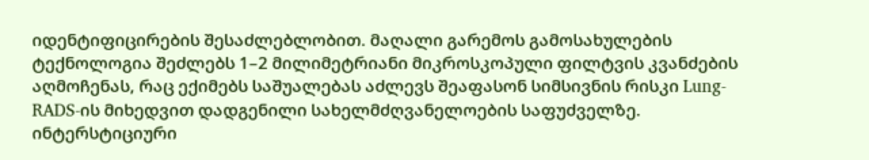იდენტიფიცირების შესაძლებლობით. მაღალი გარემოს გამოსახულების ტექნოლოგია შეძლებს 1–2 მილიმეტრიანი მიკროსკოპული ფილტვის კვანძების აღმოჩენას, რაც ექიმებს საშუალებას აძლევს შეაფასონ სიმსივნის რისკი Lung-RADS-ის მიხედვით დადგენილი სახელმძღვანელოების საფუძველზე. ინტერსტიციური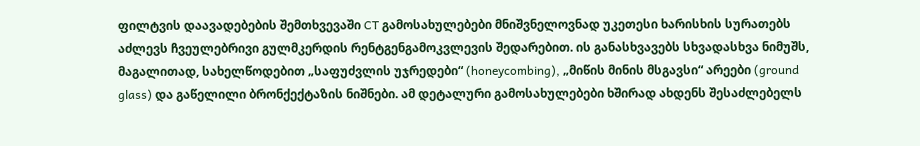ფილტვის დაავადებების შემთხვევაში CT გამოსახულებები მნიშვნელოვნად უკეთესი ხარისხის სურათებს აძლევს ჩვეულებრივი გულმკერდის რენტგენგამოკვლევის შედარებით. ის განასხვავებს სხვადასხვა ნიმუშს, მაგალითად, სახელწოდებით „საფუძვლის უჯრედები“ (honeycombing), „მიწის მინის მსგავსი“ არეები (ground glass) და გაწელილი ბრონქექტაზის ნიშნები. ამ დეტალური გამოსახულებები ხშირად ახდენს შესაძლებელს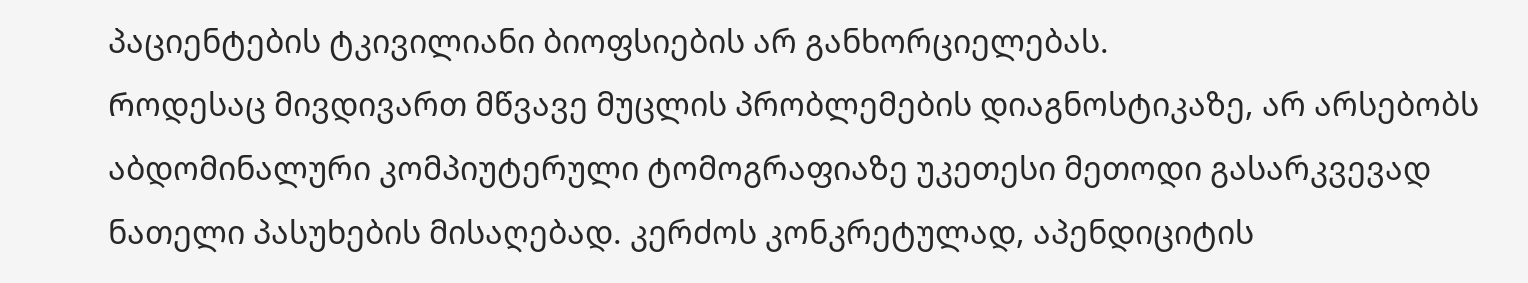პაციენტების ტკივილიანი ბიოფსიების არ განხორციელებას.
Როდესაც მივდივართ მწვავე მუცლის პრობლემების დიაგნოსტიკაზე, არ არსებობს აბდომინალური კომპიუტერული ტომოგრაფიაზე უკეთესი მეთოდი გასარკვევად ნათელი პასუხების მისაღებად. კერძოს კონკრეტულად, აპენდიციტის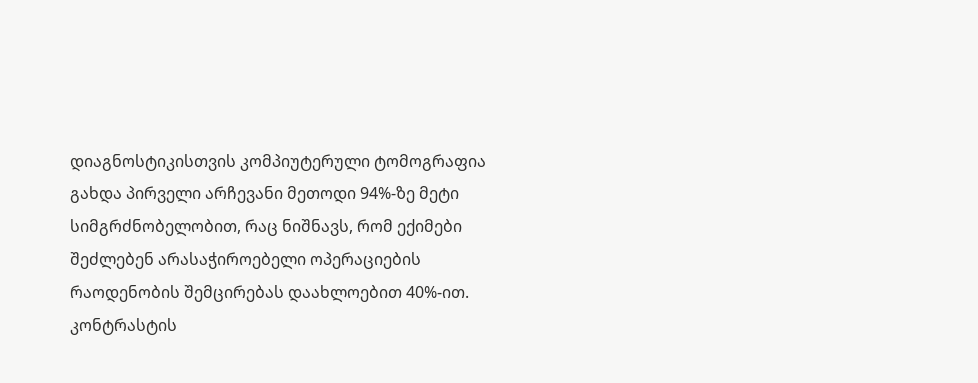დიაგნოსტიკისთვის კომპიუტერული ტომოგრაფია გახდა პირველი არჩევანი მეთოდი 94%-ზე მეტი სიმგრძნობელობით, რაც ნიშნავს, რომ ექიმები შეძლებენ არასაჭიროებელი ოპერაციების რაოდენობის შემცირებას დაახლოებით 40%-ით. კონტრასტის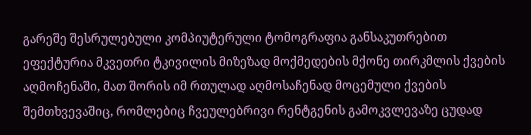გარეშე შესრულებული კომპიუტერული ტომოგრაფია განსაკუთრებით ეფექტურია მკვეთრი ტკივილის მიზეზად მოქმედების მქონე თირკმლის ქვების აღმოჩენაში, მათ შორის იმ რთულად აღმოსაჩენად მოცემული ქვების შემთხვევაშიც, რომლებიც ჩვეულებრივი რენტგენის გამოკვლევაზე ცუდად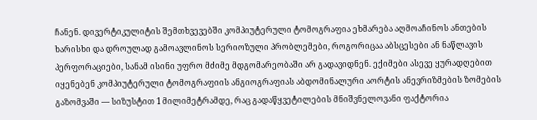ჩანენ. დივერტიკულიტის შემთხვევებში კომპიუტერული ტომოგრაფია ეხმარება აღმოაჩინოს ანთების ხარისხი და დროულად გამოავლინოს სერიოზული პრობლემები, როგორიცაა აბსცესები ან ნაწლავის პერფორაციები, სანამ ისინი უფრო მძიმე მდგომარეობაში არ გადავიდნენ. ექიმები ასევე ყურადღებით იყენებენ კომპიუტერული ტომოგრაფიის ანგიოგრაფიას აბდომინალური აორტის ანევრიზმების ზომების გაზომვაში — სიზუსტით 1 მილიმეტრამდე, რაც გადაწყვეტილების მნიშვნელოვანი ფაქტორია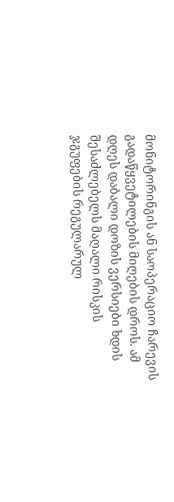მონიტორინგის ან საოპერაციო ჩარევის გადაწყვეტილების მიღების დროს. ამ დღეს დაბალი დოზის ვერსიები ხდის შესაძლებელს მაღალი რისკის ჯგუფების რეგულარულ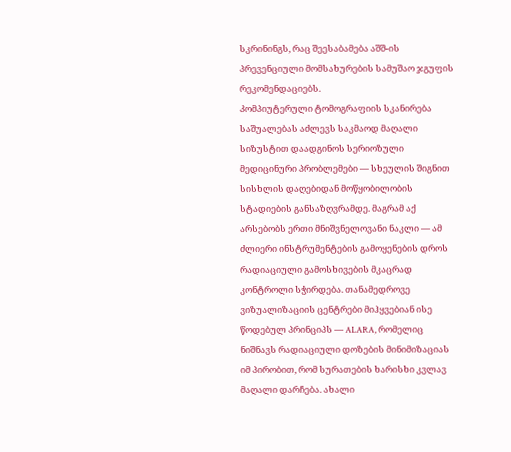სკრინინგს, რაც შეესაბამება აშშ-ის პრევენციული მომსახურების სამუშაო ჯგუფის რეკომენდაციებს.
Კომპიუტერული ტომოგრაფიის სკანირება საშუალებას აძლევს საკმაოდ მაღალი სიზუსტით დაადგინოს სერიოზული მედიცინური პრობლემები — სხეულის შიგნით სისხლის დაღებიდან მოწყობილობის სტადიების განსაზღვრამდე. მაგრამ აქ არსებობს ერთი მნიშვნელოვანი ნაკლი — ამ ძლიერი ინსტრუმენტების გამოყენების დროს რადიაციული გამოსხივების მკაცრად კონტროლი სჭირდება. თანამედროვე ვიზუალიზაციის ცენტრები მიჰყვებიან ისე წოდებულ პრინციპს — ALARA, რომელიც ნიშნავს რადიაციული დოზების მინიმიზაციას იმ პირობით, რომ სურათების ხარისხი კვლავ მაღალი დარჩება. ახალი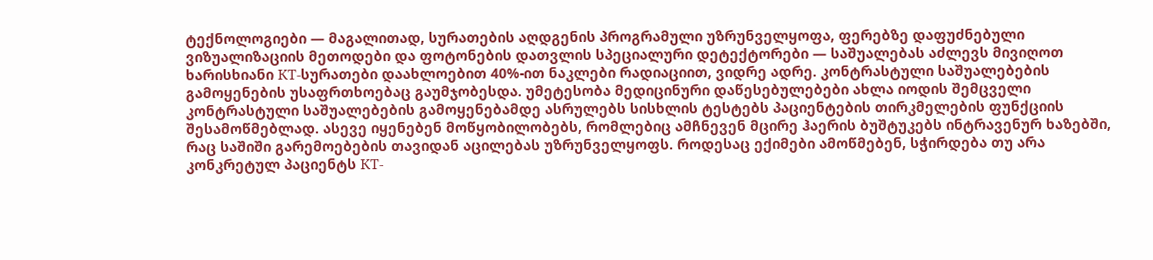ტექნოლოგიები — მაგალითად, სურათების აღდგენის პროგრამული უზრუნველყოფა, ფერებზე დაფუძნებული ვიზუალიზაციის მეთოდები და ფოტონების დათვლის სპეციალური დეტექტორები — საშუალებას აძლევს მივიღოთ ხარისხიანი КТ-სურათები დაახლოებით 40%-ით ნაკლები რადიაციით, ვიდრე ადრე. კონტრასტული საშუალებების გამოყენების უსაფრთხოებაც გაუმჯობესდა. უმეტესობა მედიცინური დაწესებულებები ახლა იოდის შემცველი კონტრასტული საშუალებების გამოყენებამდე ასრულებს სისხლის ტესტებს პაციენტების თირკმელების ფუნქციის შესამოწმებლად. ასევე იყენებენ მოწყობილობებს, რომლებიც ამჩნევენ მცირე ჰაერის ბუშტუკებს ინტრავენურ ხაზებში, რაც საშიში გარემოებების თავიდან აცილებას უზრუნველყოფს. როდესაც ექიმები ამოწმებენ, სჭირდება თუ არა კონკრეტულ პაციენტს КТ-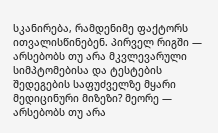სკანირება, რამდენიმე ფაქტორს ითვალისწინებენ. პირველ რიგში — არსებობს თუ არა მკვლევარული სიმპტომებისა და ტესტების შედეგების საფუძველზე მყარი მედიცინური მიზეზი? მეორე — არსებობს თუ არა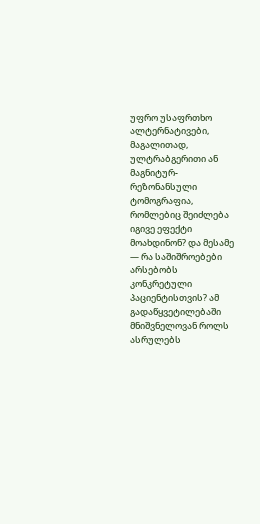უფრო უსაფრთხო ალტერნატივები, მაგალითად, ულტრაბგერითი ან მაგნიტურ-რეზონანსული ტომოგრაფია, რომლებიც შეიძლება იგივე ეფექტი მოახდინონ? და მესამე — რა საშიშროებები არსებობს კონკრეტული პაციენტისთვის? ამ გადაწყვეტილებაში მნიშვნელოვან როლს ასრულებს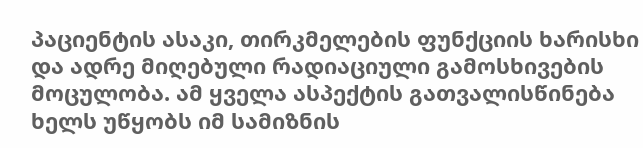პაციენტის ასაკი, თირკმელების ფუნქციის ხარისხი და ადრე მიღებული რადიაციული გამოსხივების მოცულობა. ამ ყველა ასპექტის გათვალისწინება ხელს უწყობს იმ სამიზნის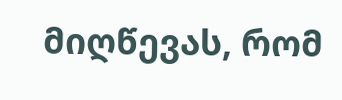მიღწევას, რომ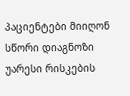პაციენტები მიიღონ სწორი დიაგნოზი უარესი რისკების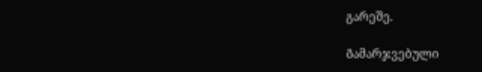გარეშე.

Გამარჯვებული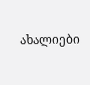ახალიები